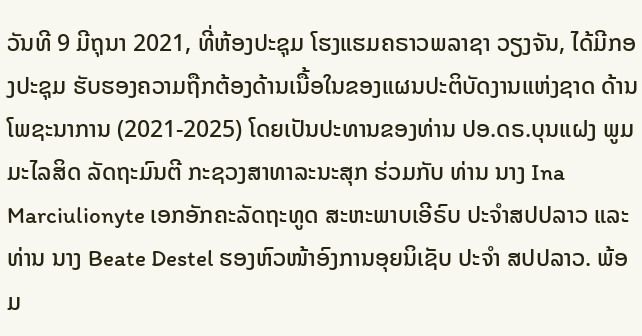ວັນທີ 9 ມີຖຸນາ 2021, ທີ່ຫ້ອງປະຊຸມ ໂຮງແຮມຄຣາວພລາຊາ ວຽງຈັນ, ໄດ້ມີກອງປະຊຸມ ຮັບຮອງຄວາມຖືກຕ້ອງດ້ານເນື້ອໃນຂອງແຜນປະຕິບັດງານແຫ່ງຊາດ ດ້ານໂພຊະນາການ (2021-2025) ໂດຍເປັນປະທານຂອງທ່ານ ປອ.ດຣ.ບຸນແຝງ ພູມມະໄລສິດ ລັດຖະມົນຕີ ກະຊວງສາທາລະນະສຸກ ຮ່ວມກັບ ທ່ານ ນາງ Ina Marciulionyte ເອກອັກຄະລັດຖະທູດ ສະຫະພາບເອີຣົບ ປະຈໍາສປປລາວ ແລະ ທ່ານ ນາງ Beate Destel ຮອງຫົວໜ້າອົງການອຸຍນິເຊັບ ປະຈໍາ ສປປລາວ. ພ້ອມ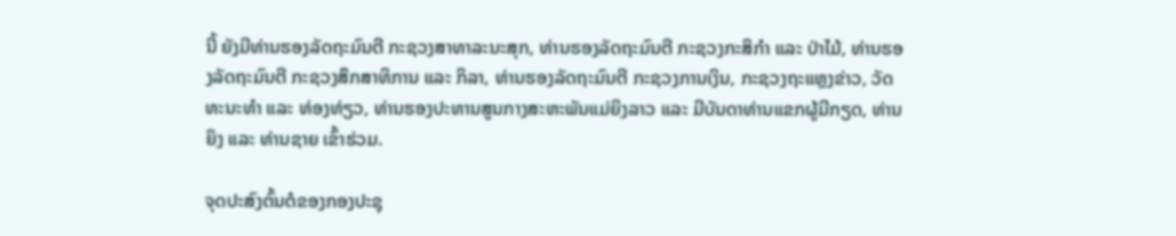ນີ້ ຍັງມີທ່ານຮອງລັດຖະມົນຕີ ກະຊວງສາທາລະນະສຸກ, ທ່ານຮອງລັດຖະມົນຕີ ກະຊວງກະສິກໍາ ແລະ ປ່າໄມ້, ທ່ານຮອງລັດຖະມົນຕີ ກະຊວງສຶກສາທິການ ແລະ ກິລາ, ທ່ານຮອງລັດຖະມົນຕີ ກະຊວງການເງິນ, ກະຊວງຖະແຫຼງຂ່າວ, ວັດທະນະທຳ ແລະ ທ່ອງທ່ຽວ, ທ່ານຮອງປະທານສູນກາງສະຫະພັນແມ່ຍິງລາວ ແລະ ມີບັນດາທ່ານແຂກຜູ້ມີກຽດ, ທ່ານຍິງ ແລະ ທ່ານຊາຍ ເຂົ້າຮ່ວມ.

ຈຸດປະສົງຕົ້ນຕໍຂອງກອງປະຊຸ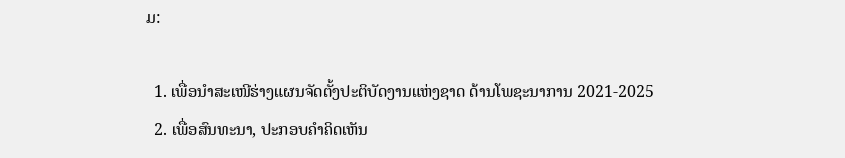ມ:

  1. ເພື່ອນຳສະເໜີຮ່າງແຜນຈັດຕັ້ງປະຕິບັດງານແຫ່ງຊາດ ດ້ານໂພຊະນາການ 2021-2025
  2. ເພື່ອສົນທະນາ, ປະກອບຄຳຄິດເຫັນ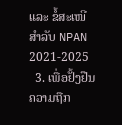ແລະ ຂໍ້ສະເໜີ ສຳລັບ NPAN 2021-2025
  3. ເພື່ອຢັ້ງຢືນຄວາມຖືກ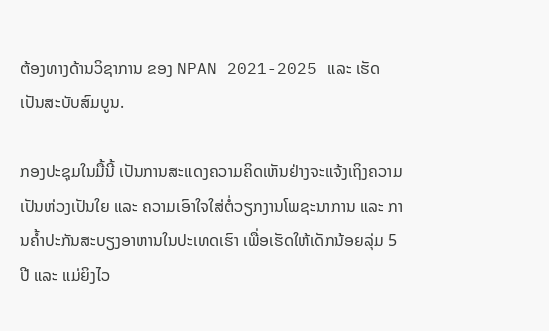ຕ້ອງທາງດ້ານວິຊາການ ຂອງ NPAN 2021-2025 ແລະ ເຮັດເປັນສະບັບສົມບູນ.

ກອງປະຊຸມໃນມື້ນີ້ ເປັນການສະແດງຄວາມຄິດເຫັນຢ່າງຈະແຈ້ງເຖິງຄວາມເປັນຫ່ວງເປັນໃຍ ແລະ ຄວາມເອົາໃຈໃສ່ຕໍ່ວຽກງານໂພຊະນາການ ແລະ ການຄ້ຳປະກັນສະບຽງອາຫານໃນປະເທດເຮົາ ເພື່ອເຮັດໃຫ້ເດັກນ້ອຍລຸ່ມ 5 ປີ ແລະ ແມ່ຍິງໄວ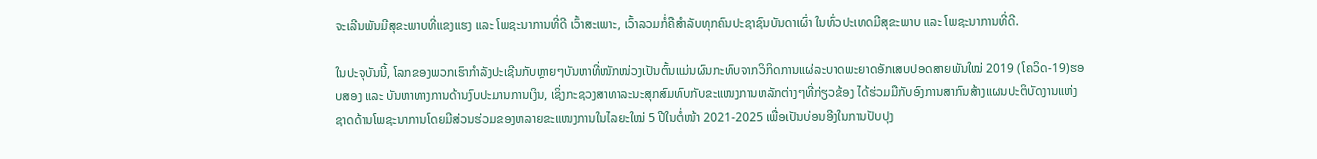ຈະເລີນພັນມີສຸຂະພາບທີ່ແຂງແຮງ ແລະ ໂພຊະນາການທີ່ດີ ເວົ້າສະເພາະ, ເວົ້າລວມກໍ່ຄືສຳລັບທຸກຄົນປະຊາຊົນບັນດາເຜົ່າ ໃນທົ່ວປະເທດມີສຸຂະພາບ ແລະ ໂພຊະນາການທີ່ດີ.

ໃນປະຈຸບັນນີ້, ໂລກຂອງພວກເຮົາກຳລັງປະເຊີນກັບຫຼາຍໆບັນຫາທີ່ໜັກໜ່ວງເປັນຕົ້ນແມ່ນຜົນກະທົບຈາກວິກິດການແຜ່ລະບາດພະຍາດອັກເສບປອດສາຍພັນໃໝ່ 2019 (ໂຄວິດ-19)ຮອບສອງ ແລະ ບັນຫາທາງການດ້ານງົບປະມານການເງິນ, ເຊິ່ງກະຊວງສາທາລະນະສຸກສົມທົບກັບຂະແໜງການຫລັກຕ່າງໆທີ່ກ່ຽວຂ້ອງ ໄດ້ຮ່ວມມືກັບອົງການສາກົນສ້າງແຜນປະຕິບັດງານແຫ່ງຊາດດ້ານໂພຊະນາການໂດຍມີສ່ວນຮ່ວມຂອງຫລາຍຂະແໜງການໃນໄລຍະໃໝ່ 5 ປີໃນຕໍ່ໜ້າ 2021-2025 ເພື່ອເປັນບ່ອນອີງໃນການປັບປຸງ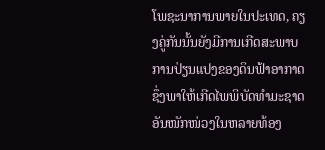ໂພຊະນາການພາຍໃນປະເທດ, ຄຽງຄູ່ກັນນັ້ນຍັງມີການເກີດສະພາບການປ່ຽນແປງຂອງດິນຟ້າອາກາດ ຊຶ່ງພາໃຫ້ເກີດໄພພິບັດທຳມະຊາດອັນໜັກໜ່ວງໃນຫລາຍທ້ອງ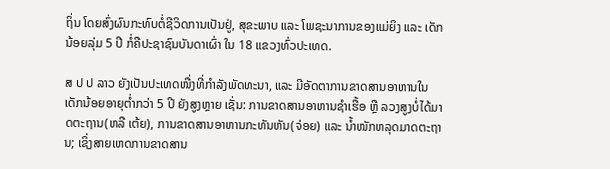ຖິ່ນ ໂດຍສົ່ງຜົນກະທົບຕໍ່ຊີວິດການເປັນຢູ່, ສຸຂະພາບ ແລະ ໂພຊະນາການຂອງແມ່ຍິງ ແລະ ເດັກນ້ອຍລຸ່ມ 5 ປີ ກໍ່ຄືປະຊາຊົນບັນດາເຜົ່າ ໃນ 18 ແຂວງທົ່ວປະເທດ.

ສ ປ ປ ລາວ ຍັງເປັນປະເທດໜື່ງທີ່ກຳລັງພັດທະນາ, ແລະ ມີອັດຕາການຂາດສານອາຫານໃນເດັກນ້ອຍອາຍຸຕ່ຳກວ່າ 5 ປີ ຍັງສູງຫຼາຍ ເຊັ່ນ: ການຂາດສານອາຫານຊໍາເຮື້ອ ຫຼື ລວງສູງບໍ່ໄດ້ມາດຕະຖານ(ຫລື ເຕ້ຍ), ການຂາດສານອາຫານກະທັນຫັນ(ຈ່ອຍ) ແລະ ນໍ້າໜັກຫລຸດມາດຕະຖານ; ເຊິ່ງສາຍເຫດການຂາດສານ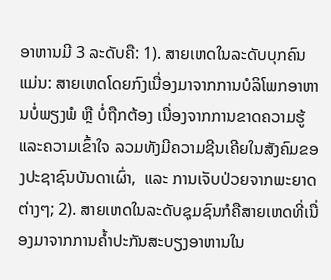ອາຫານມີ 3 ລະດັບຄື: 1). ສາຍເຫດໃນລະດັບບຸກຄົນ ແມ່ນ: ສາຍເຫດໂດຍກົງເນື່ອງມາຈາກການບໍລິໂພກອາຫານບໍ່ພຽງພໍ ຫຼື ບໍ່ຖືກຕ້ອງ ເນື່ອງຈາກການຂາດຄວາມຮູ້ແລະຄວາມເຂົ້າໃຈ ລວມທັງມີຄວາມຊີນເຄີຍໃນສັງຄົມຂອງປະຊາຊົນບັນດາເຜົ່າ,  ແລະ ການເຈັບປ່ວຍຈາກພະຍາດຕ່າງໆ; 2). ສາຍເຫດໃນລະດັບຊຸມຊົນກໍຄືສາຍເຫດທີ່ເນື່ອງມາຈາກການຄ້ຳປະກັນສະບຽງອາຫານໃນ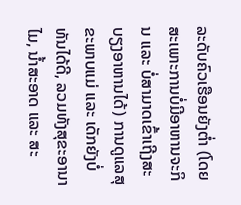ລະດັບຄົວເຮືອນຍັງຕ່ຳ (ໂດຍສະເພາະການບໍ່ມີອາຫານຈະກິນ ແລະ ບໍ່ສາມາດເຂົ້າເຖີງສະບຽງອາຫານໄດ້) ການດູແລສຸຂະພາບແມ່ ແລະ ເດັກຍັງບໍ່ທັນໄດ້ດີ, ລວມທັງສຸຂະອານາໄມ, ນໍ້າສະອາດ ແລະ ສະ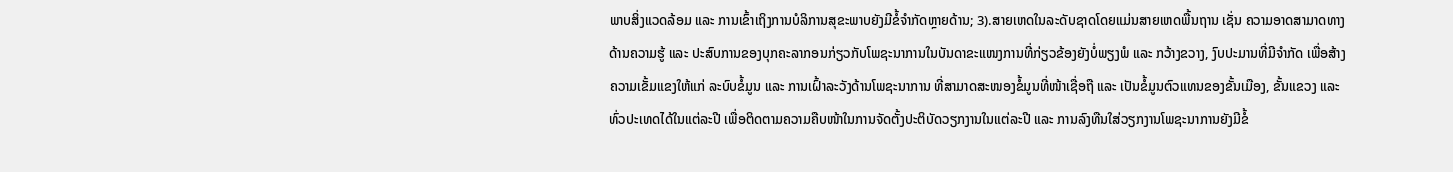ພາບສິ່ງແວດລ້ອມ ແລະ ການເຂົ້າເຖິງການບໍລິການສຸຂະພາບຍັງມີຂໍ້ຈຳກັດຫຼາຍດ້ານ; 3).ສາຍເຫດໃນລະດັບຊາດໂດຍແມ່ນສາຍເຫດພື້ນຖານ ເຊັ່ນ ຄວາມອາດສາມາດທາງດ້ານຄວາມຮູ້ ແລະ ປະສົບການຂອງບຸກຄະລາກອນກ່ຽວກັບໂພຊະນາການໃນບັນດາຂະແໜງການທີ່ກ່ຽວຂ້ອງຍັງບໍ່ພຽງພໍ ແລະ ກວ້າງຂວາງ, ງົບປະມານທີ່ມີຈໍາກັດ ເພື່ອສ້າງຄວາມເຂັ້ມແຂງໃຫ້ແກ່ ລະບົບຂໍ້ມູນ ແລະ ການເຝົ້າລະວັງດ້ານໂພຊະນາການ ທີ່ສາມາດສະໜອງຂໍ້ມູນທີ່ໜ້າເຊື່ອຖື ແລະ ເປັນຂໍ້ມູນຕົວແທນຂອງຂັ້ນເມືອງ, ຂັ້ນແຂວງ ແລະ ທົ່ວປະເທດໄດ້ໃນແຕ່ລະປີ ເພື່ອຕິດຕາມຄວາມຄືບໜ້າໃນການຈັດຕັ້ງປະຕິບັດວຽກງານໃນແຕ່ລະປີ ແລະ ການລົງທືນໃສ່ວຽກງານໂພຊະນາການຍັງມີຂໍ້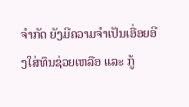ຈຳກັດ ຍັງມີຄວາມຈໍາເປັນເອື່ອຍອີງໃສ່ທຶນຊ່ວຍເຫລືອ ແລະ ກູ້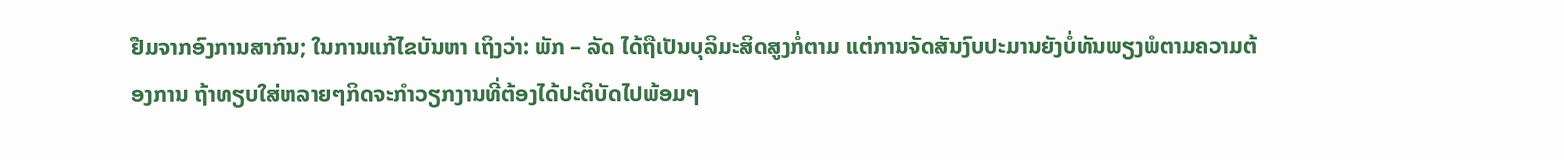ຢືມຈາກອົງການສາກົນ; ໃນການແກ້ໄຂບັນຫາ ເຖິງວ່າ: ພັກ – ລັດ ໄດ້ຖືເປັນບຸລິມະສິດສູງກໍ່ຕາມ ແຕ່ການຈັດສັນງົບປະມານຍັງບໍ່ທັນພຽງພໍຕາມຄວາມຕ້ອງການ ຖ້າທຽບໃສ່ຫລາຍໆກິດຈະກໍາວຽກງານທີ່ຕ້ອງໄດ້ປະຕິບັດໄປພ້ອມໆ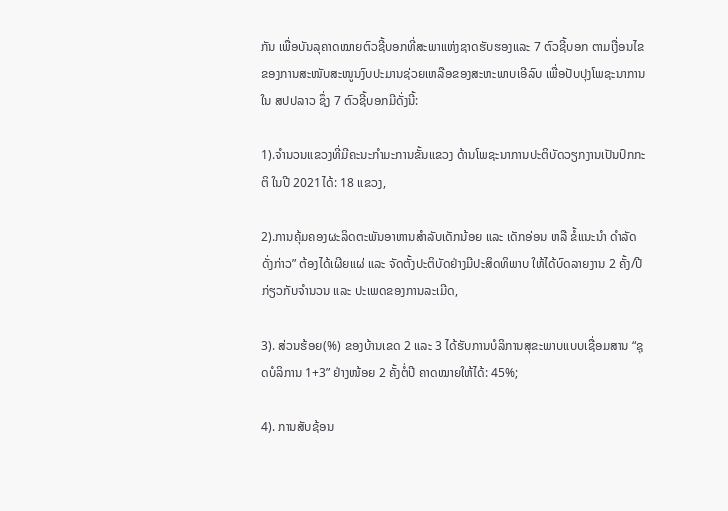ກັນ ເພື່ອບັນລຸຄາດໝາຍຕົວຊີ້ບອກທີ່ສະພາແຫ່ງຊາດຮັບຮອງແລະ 7 ຕົວຊີ້ບອກ ຕາມເງື່ອນໄຂຂອງການສະໜັບສະໜູນງົບປະມານຊ່ວຍເຫລືອຂອງສະຫະພາບເອີລົບ ເພື່ອປັບປຸງໂພຊະນາການໃນ ສປປລາວ ຊຶ່ງ 7 ຕົວຊີ້ບອກມີດັ່ງນີ້:

1).ຈຳນວນແຂວງທີ່ມີຄະນະກຳມະການຂັ້ນແຂວງ ດ້ານໂພຊະນາການປະຕິບັດວຽກງານເປັນປົກກະຕິ ໃນປີ 2021ໄດ້: 18 ແຂວງ,

2).ການຄຸ້ມຄອງຜະລິດຕະພັນອາຫານສຳລັບເດັກນ້ອຍ ແລະ ເດັກອ່ອນ ຫລື ຂໍ້ແນະນຳ ດຳລັດດັ່ງກ່າວ” ຕ້ອງໄດ້ເຜີຍແຜ່ ແລະ ຈັດຕັ້ງປະຕິບັດຢ່າງມີປະສິດທິພາບ ໃຫ້ໄດ້ບົດລາຍງານ 2 ຄັ້ງ/ປີ ກ່ຽວກັບຈໍານວນ ແລະ ປະເພດຂອງການລະເມີດ,

3). ສ່ວນຮ້ອຍ(%) ຂອງບ້ານເຂດ 2 ແລະ 3 ໄດ້ຮັບການບໍລິການສຸຂະພາບແບບເຊື່ອມສານ “ຊຸດບໍລິການ 1+3” ຢ່າງໜ້ອຍ 2 ຄັ້ງຕໍ່ປີ ຄາດໝາຍໃຫ້ໄດ້: 45%;

4). ການສັບຊ້ອນ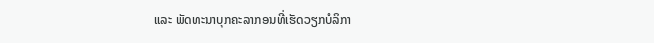ແລະ ພັດທະນາບຸກຄະລາກອນທີ່ເຮັດວຽກບໍລິກາ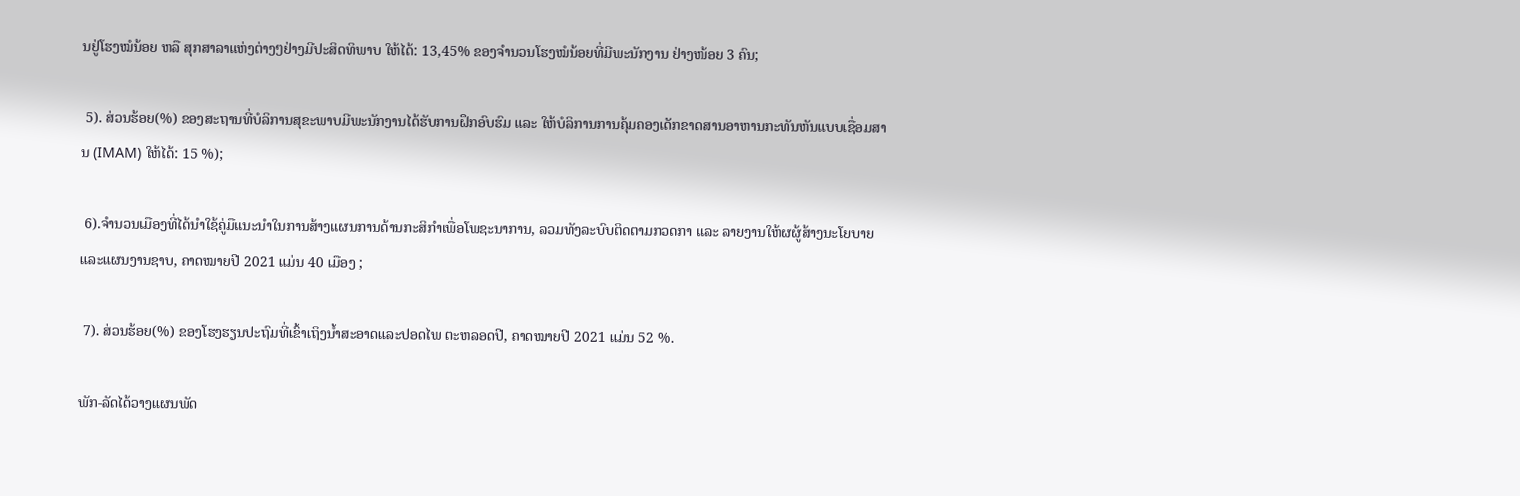ນຢູ່ໂຮງໝໍນ້ອຍ ຫລື ສຸກສາລາແຫ່ງຕ່າງໆຢ່າງມີປະສິດທິພາບ ໃຫ້ໄດ້: 13,45% ຂອງຈໍານວນໂຮງໝໍນ້ອຍທີ່ມີພະນັກງານ ຢ່າງໜ້ອຍ 3 ຄົນ;

 5). ສ່ວນຮ້ອຍ(%) ຂອງສະຖານທີ່ບໍລິການສຸຂະພາບມີພະນັກງານໄດ້ຮັບການຝຶກອົບຮົມ ແລະ ໃຫ້ບໍລິການການຄຸ້ມຄອງເດັກຂາດສານອາຫານກະທັນຫັນແບບເຊື່ອມສານ (IMAM) ໃຫ້ໄດ້: 15 %);

 6).ຈໍານວນເມືອງທີ່ໄດ້ນໍາໃຊ້ຄູ່ມືແນະນໍາໃນການສ້າງແຜນການດ້ານກະສິກໍາເພື່ອໂພຊະນາການ, ລວມທັງລະບົບຕິດຕາມກວດກາ ແລະ ລາຍງານໃຫ້ຜຜູ້ສ້າງນະໂຍບາຍແລະແຜນງານຊາບ, ຄາດໝາຍປີ 2021 ແມ່ນ 40 ເມືອງ ;

 7). ສ່ວນຮ້ອຍ(%) ຂອງໂຮງຮຽນປະຖົມທີ່ເຂົ້າເຖິງນໍ້າສະອາດແລະປອດໄພ ຕະຫລອດປີ, ຄາດໝາຍປີ 2021 ແມ່ນ 52 %.

ພັກ-ລັດໄດ້ວາງແຜນພັດ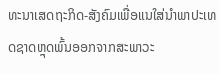ທະນາເສດຖະກິດ-ສັງຄົມເພື່ອແນໃສ່ນຳພາປະເທດຊາດຫຼຸດພົ້ນອອກຈາກສະພາວະ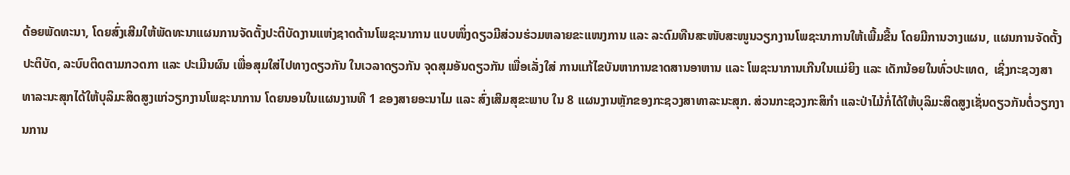ດ້ອຍພັດທະນາ, ໂດຍສົ່ງເສີມໃຫ້ພັດທະນາແຜນການຈັດຕັ້ງປະຕິບັດງານແຫ່ງຊາດດ້ານໂພຊະນາການ ແບບໜຶ່ງດຽວມີສ່ວນຮ່ວມຫລາຍຂະແໜງການ ແລະ ລະດົມທືນສະໜັບສະໜູນວຽກງານໂພຊະນາການໃຫ້ເພີ້ມຂື້ນ ໂດຍມີການວາງແຜນ, ແຜນການຈັດຕັ້ງປະຕິບັດ, ລະບົບຕິດຕາມກວດກາ ແລະ ປະເມີນຜົນ ເພື່ອສຸມໃສ່ໄປທາງດຽວກັນ ໃນເວລາດຽວກັນ ຈຸດສຸມອັນດຽວກັນ ເພື່ອເລັ່ງໃສ່ ການແກ້ໄຂບັນຫາການຂາດສານອາຫານ ແລະ ໂພຊະນາການເກີນໃນແມ່ຍິງ ແລະ ເດັກນ້ອຍໃນທົ່ວປະເທດ,  ເຊິ່ງກະຊວງສາທາລະນະສຸກໄດ້ໃຫ້ບຸລິມະສິດສູງແກ່ວຽກງານໂພຊະນາການ ໂດຍນອນໃນແຜນງານທີ 1 ຂອງສາຍອະນາໄມ ແລະ ສົ່ງເສີມສຸຂະພາບ ໃນ 8 ແຜນງານຫຼັກຂອງກະຊວງສາທາລະນະສຸກ. ສ່ວນກະຊວງກະສິກໍາ ແລະປ່າໄມ້ກໍ່ໄດ້ໃຫ້ບຸລິມະສິດສູງເຊັ່ນດຽວກັນຕໍ່ວຽກງານການ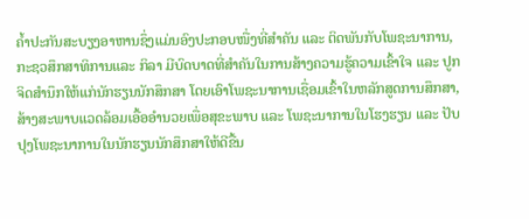ຄ້ຳປະກັນສະບຽງອາຫານຊຶ່ງແມ່ນອົງປະກອບໜື່ງທີ່ສຳຄັນ ແລະ ຕິດພັນກັບໂພຊະນາການ, ກະຊວສຶກສາທິການແລະ ກິລາ ມີບົດບາດທີ່ສໍາຄັນໃນການສ້າງຄວາມຮູ້ຄວາມເຂົ້າໃຈ ແລະ ປູກຈິດສໍານຶກໃຫ້ແກ່ນັກຮຽນນັກສຶກສາ ໂດຍເອົາໂພຊະນາການເຊື່ອມເຂົ້າໃນຫລັກສູດການສຶກສາ, ສ້າງສະພາບແວດລ້ອມເອື້ອອໍານວຍເພື່ອສຸຂະພາບ ແລະ ໂພຊະນາການໃນໂຮງຮຽນ ແລະ ປັບປຸງໂພຊະນາການໃນນັກຮຽນນັກສຶກສາໃຫ້ດີຂື້ນ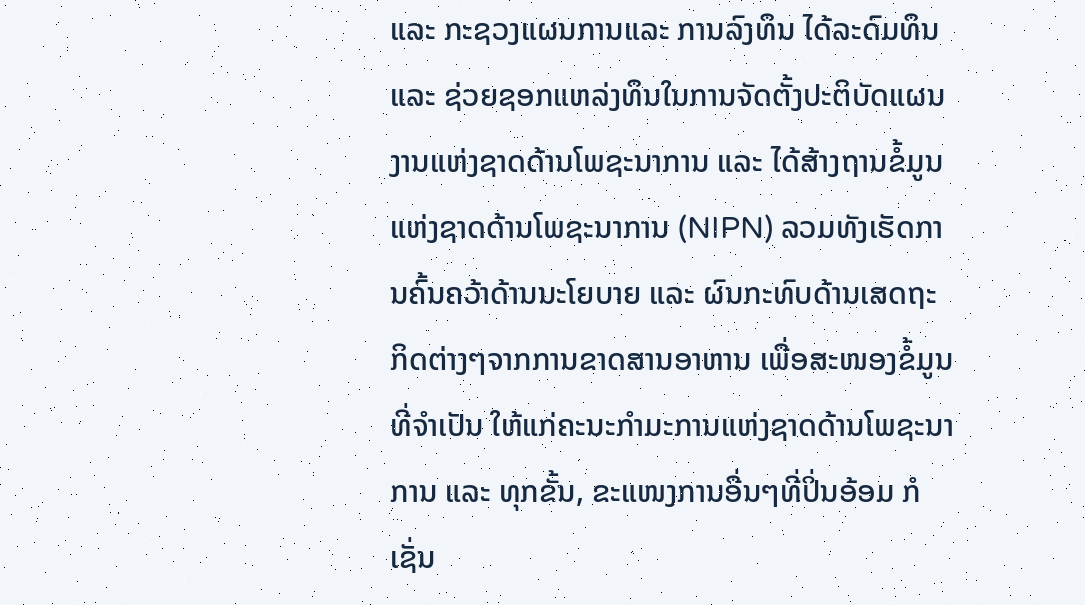ແລະ ກະຊວງແຜນການແລະ ການລົງທຶນ ໄດ້ລະດົມທຶນ ແລະ ຊ່ວຍຊອກແຫລ່ງທຶນໃນການຈັດຕັ້ງປະຕິບັດແຜນງານແຫ່ງຊາດດ້ານໂພຊະນາການ ແລະ ໄດ້ສ້າງຖານຂໍ້ມູນແຫ່ງຊາດດ້ານໂພຊະນາການ (NIPN) ລວມທັງເຮັດການຄົ້ນຄວ້າດ້ານນະໂຍບາຍ ແລະ ຜົນກະທົບດ້ານເສດຖະກິດຕ່າງໆຈາກການຂາດສານອາຫານ ເພື່ອສະໜອງຂໍ້ມູນທີ່ຈໍາເປັນ ໃຫ້ແກ່ຄະນະກໍາມະການແຫ່ງຊາດດ້ານໂພຊະນາການ ແລະ ທຸກຂັ້ນ, ຂະແໜງການອື່ນໆທີ່ປິ່ນອ້ອມ ກໍເຊັ່ນ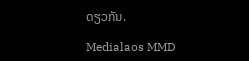ດຽວກັນ.

Medialaos MMD